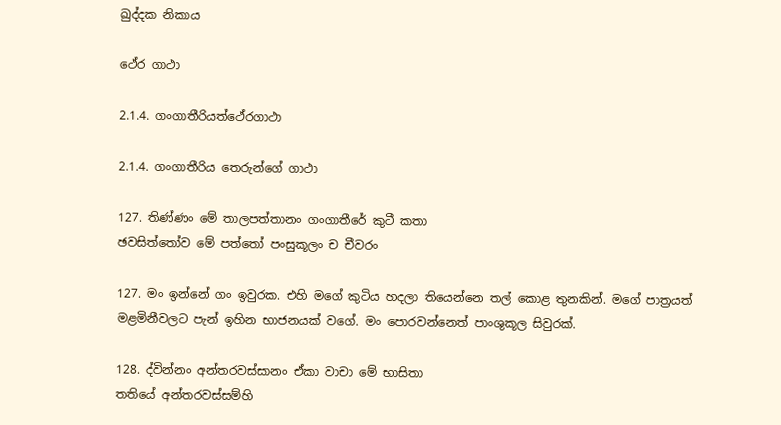ඛුද්දක නිකාය

ථේර ගාථා

2.1.4. ගංගාතීරියත්ථේරගාථා

2.1.4. ගංගාතීරිය තෙරුන්ගේ ගාථා

127. තිණ්ණං මේ තාලපත්තානං ගංගාතීරේ කුටී කතා
ඡවසිත්තෝව මේ පත්තෝ පංසුකූලං ච චීවරං

127. මං ඉන්නේ ගං ඉවුරක. එහි මගේ කුටිය හදලා තියෙන්නෙ තල් කොළ තුනකින්. මගේ පාත්‍රයත් මළමිනීවලට පැන් ඉහින භාජනයක් වගේ. මං පොරවන්නෙත් පාංශුකූල සිවුරක්.

128. ද්වින්නං අන්තරවස්සානං ඒකා වාචා මේ භාසිතා
තතියේ අන්තරවස්සම්හි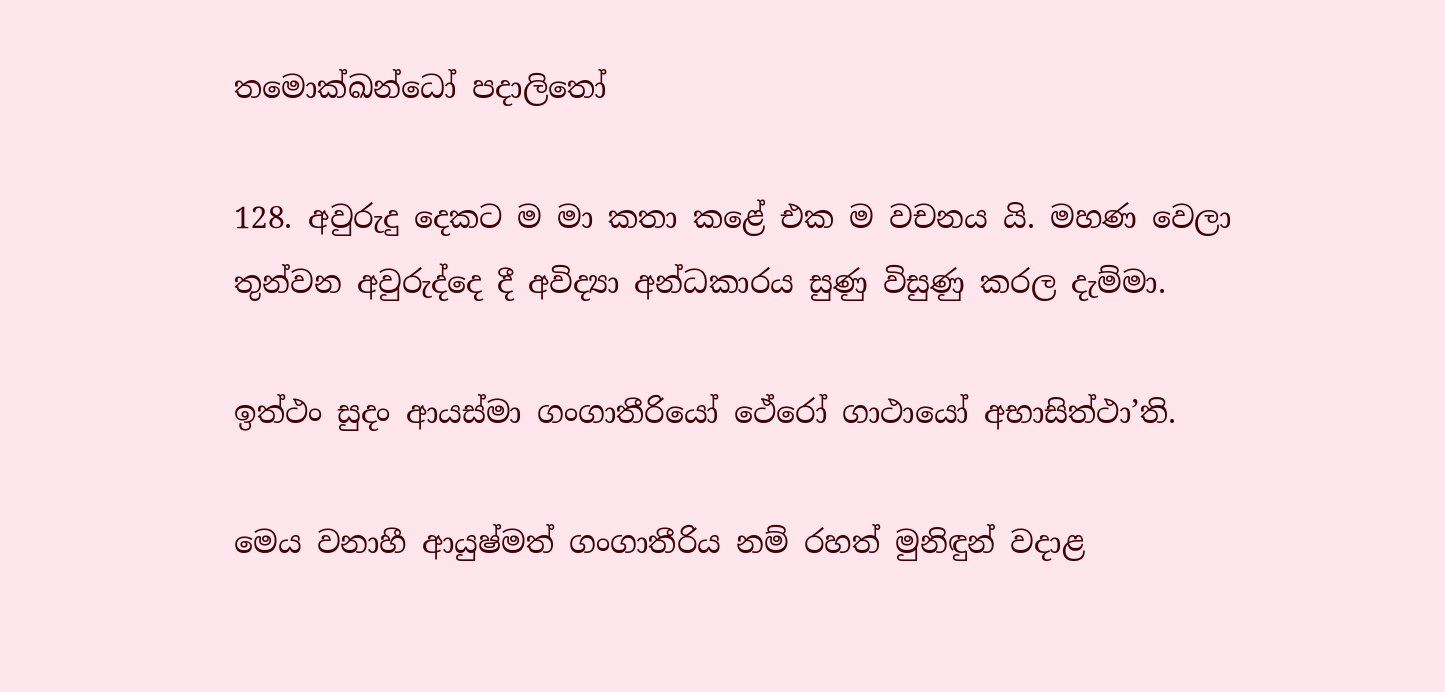තමොක්ඛන්ධෝ පදාලිතෝ

128. අවුරුදු දෙකට ම මා කතා කළේ එක ම වචනය යි. මහණ වෙලා තුන්වන අවුරුද්දෙ දී අවිද්‍යා අන්ධකාරය සුණු විසුණු කරල දැම්මා.

ඉත්ථං සුදං ආයස්මා ගංගාතීරියෝ ථේරෝ ගාථායෝ අභාසිත්ථා’ති.

මෙය වනාහී ආයුෂ්මත් ගංගාතීරිය නම් රහත් මුනිඳුන් වදාළ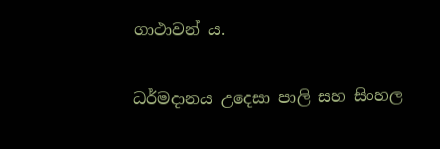ගාථාවන් ය.

ධර්මදානය උදෙසා පාලි සහ සිංහල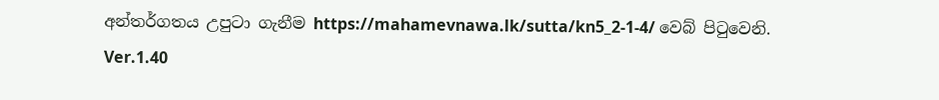අන්තර්ගතය උපුටා ගැනීම https://mahamevnawa.lk/sutta/kn5_2-1-4/ වෙබ් පිටුවෙනි.
Ver.1.40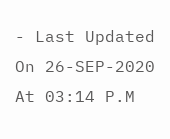- Last Updated On 26-SEP-2020 At 03:14 P.M